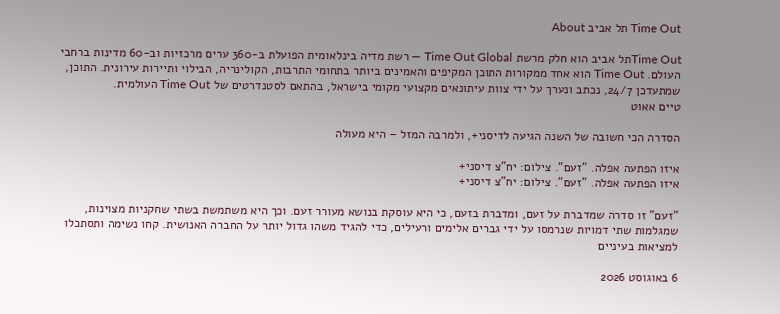Time Out תל אביב About

Time Outתל אביב הוא חלק מרשת Time Out Global — רשת מדיה בינלאומית הפועלת ב-360 ערים מרכזיות וב-60 מדינות ברחבי העולם. Time Out הוא אחד ממקורות התוכן המקיפים והאמינים ביותר בתחומי התרבות, הקולינריה, הבילוי ותיירות עירונית. התוכן, שמתעדכן 24/7, נכתב ונערך על ידי צוות עיתונאים מקצועי מקומי בישראל, בהתאם לסטנדרטים של Time Out העולמית.
טיים אאוט

הסדרה הכי חשובה של השנה הגיעה לדיסני+, ולמרבה המזל – היא מעולה

איזו הפתעה אפלה. "זעם". צילום: יח"צ דיסני+
איזו הפתעה אפלה. "זעם". צילום: יח"צ דיסני+

"זעם" זו סדרה שמדברת על זעם, ומדברת בזעם, כי היא עוסקת בנושא מעורר זעם. וכך היא משתמשת בשתי שחקניות מצוינות, שמגלמות שתי דמויות שנרמסו על ידי גברים אלימים ורעילים, כדי להגיד משהו גדול יותר על החברה האנושית. קחו נשימה ותסתכלו למציאות בעיניים

6 באוגוסט 2026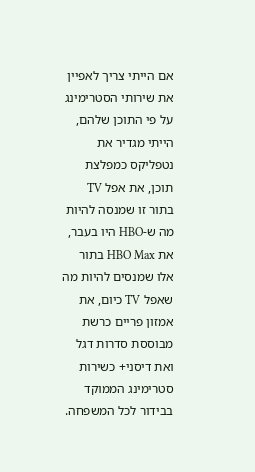אם הייתי צריך לאפיין את שירותי הסטרימינג על פי התוכן שלהם, הייתי מגדיר את נטפליקס כמפלצת תוכן, את אפל TV בתור זו שמנסה להיות מה ש-HBO היו בעבר, את HBO Max בתור אלו שמנסים להיות מה שאפל TV כיום, את אמזון פריים כרשת מבוססת סדרות דגל ואת דיסני+ כשירות סטרימינג הממוקד בבידור לכל המשפחה.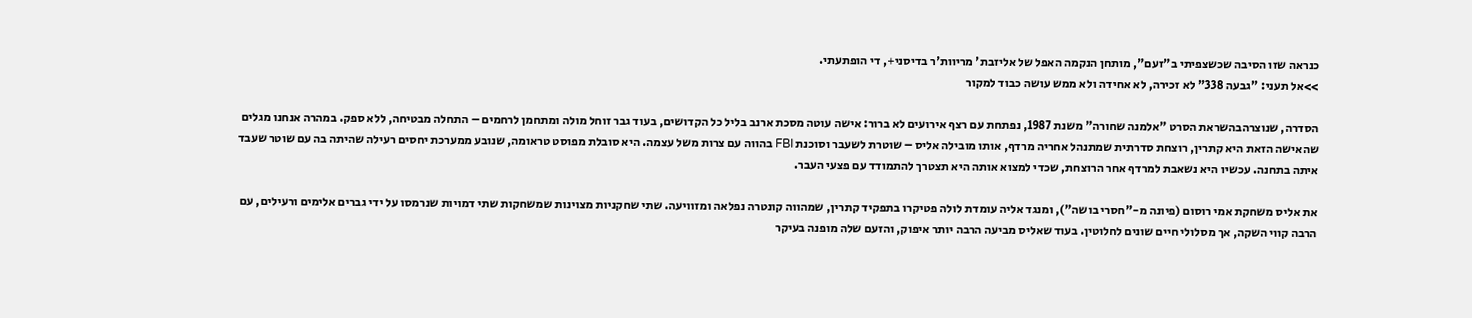כנראה שזו הסיבה שכשצפיתי ב"זעם", מותחן הנקמה האפל של אליזבת' מריוות'ר בדיסני+, די הופתעתי.
>>אל תעני: "גבעה 338" לא זכירה, לא אחידה ולא ממש עושה כבוד למקור

הסדרה, שנוצרהבהשראת הסרט "אלמנה שחורה" משנת 1987, נפתחת עם רצף אירועים לא ברור: אישה עוטה מסכת ארנב בליל כל הקדושים, בעוד גבר זוחל מולה ומתחמן לרחמים – התחלה מבטיחה, ללא ספק. במהרה אנחנו מגלים שהאישה הזאת היא קתרין, רוצחת סדרתית שמתנהל אחריה מרדף, אותו מובילה אליס – שוטרת לשעבר וסוכנת FBI בהווה עם צרות משל עצמה. היא סובלת מפוסט טראומה, שנובע ממערכת יחסים רעילה שהיתה בה עם שוטר שעבד איתה בתחנה. עכשיו היא נשאבת למרדף אחר הרוצחת, שכדי למצוא אותה היא תצטרך להתמודד עם פצעי העבר.

את אליס משחקת אמי רוסום (פיונה מ-"חסרי בושה"), ומנגד אליה עומדת לולה פטיקרו בתפקיד קתרין, שמהווה קונטרה נפלאה ומזוויעה. שתי שחקניות מצוינות שמשחקות שתי דמויות שנרמסו על ידי גברים אלימים ורעילים, עם הרבה קווי השקה, אך מסלולי חיים שונים לחלוטין. בעוד שאליס מביעה הרבה יותר איפוק, והזעם שלה מופנה בעיקר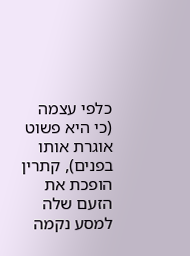כלפי עצמה (כי היא פשוט אוגרת אותו בפנים), קתרין הופכת את הזעם שלה למסע נקמה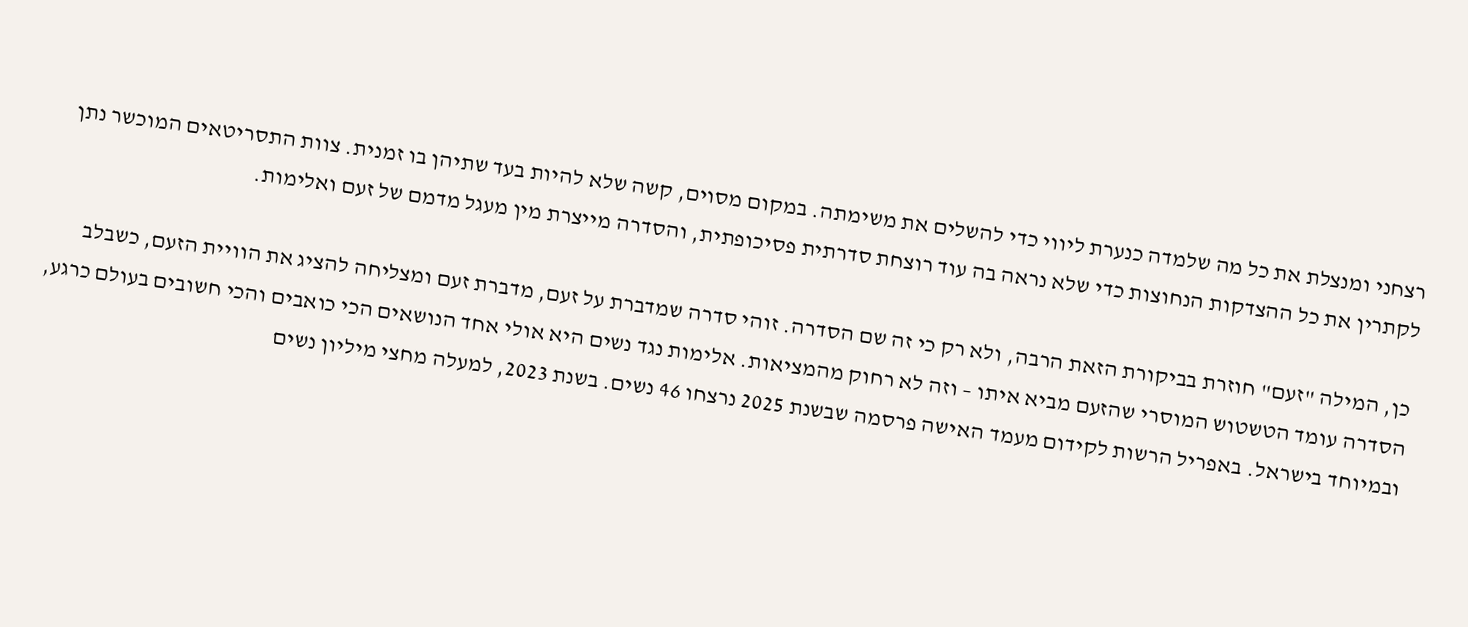רצחני ומנצלת את כל מה שלמדה כנערת ליווי כדי להשלים את משימתה. במקום מסוים, קשה שלא להיות בעד שתיהן בו זמנית. צוות התסריטאים המוכשר נתן לקתרין את כל ההצדקות הנחוצות כדי שלא נראה בה עוד רוצחת סדרתית פסיכופתית, והסדרה מייצרת מין מעגל מדמם של זעם ואלימות.

כן, המילה "זעם" חוזרת בביקורת הזאת הרבה, ולא רק כי זה שם הסדרה. זוהי סדרה שמדברת על זעם, מדברת זעם ומצליחה להציג את הוויית הזעם, כשבלב הסדרה עומד הטשטוש המוסרי שהזעם מביא איתו – וזה לא רחוק מהמציאות. אלימות נגד נשים היא אולי אחד הנושאים הכי כואבים והכי חשובים בעולם כרגע, ובמיוחד בישראל. באפריל הרשות לקידום מעמד האישה פרסמה שבשנת 2025 נרצחו 46 נשים. בשנת 2023, למעלה מחצי מיליון נשים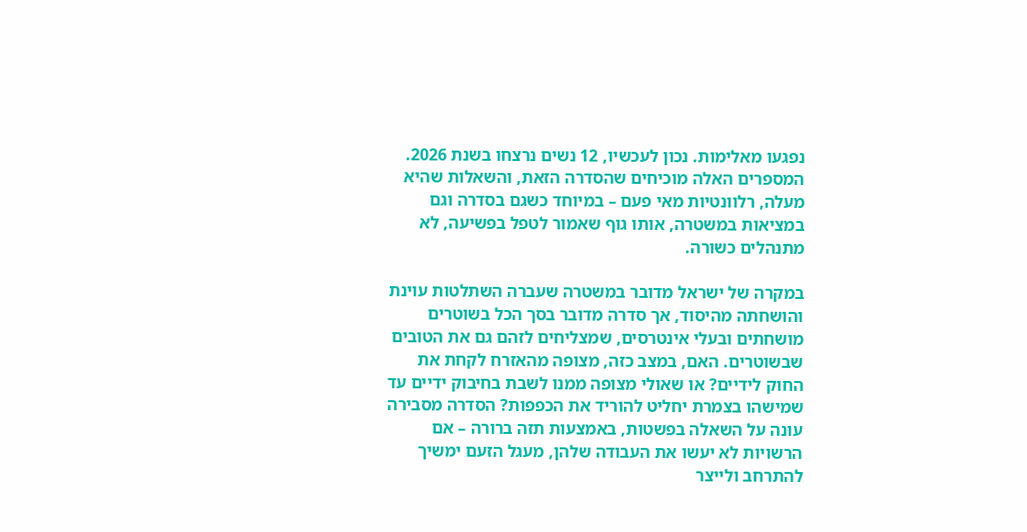נפגעו מאלימות. נכון לעכשיו, 12 נשים נרצחו בשנת 2026. המספרים האלה מוכיחים שהסדרה הזאת, והשאלות שהיא מעלה, רלוונטיות מאי פעם – במיוחד כשגם בסדרה וגם במציאות במשטרה, אותו גוף שאמור לטפל בפשיעה, לא מתנהלים כשורה.

במקרה של ישראל מדובר במשטרה שעברה השתלטות עוינת והושחתה מהיסוד, אך סדרה מדובר בסך הכל בשוטרים מושחתים ובעלי אינטרסים, שמצליחים לזהם גם את הטובים שבשוטרים. האם, במצב כזה, מצופה מהאזרח לקחת את החוק לידיים? או שאולי מצופה ממנו לשבת בחיבוק ידיים עד שמישהו בצמרת יחליט להוריד את הכפפות? הסדרה מסבירה עונה על השאלה בפשטות, באמצעות תזה ברורה – אם הרשויות לא יעשו את העבודה שלהן, מעגל הזעם ימשיך להתרחב ולייצר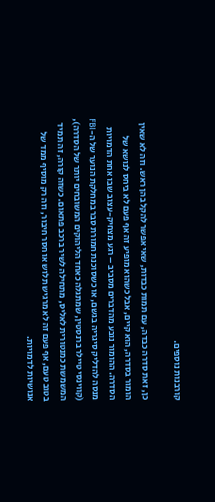קורבנות נוספים.

כן, זאת סדרה כבדה, עם תמות כבדות, שאי אפשר להקל בהן ראש. וזה לא שאין הומור בסדרה, הוא קיים, אבל כשהוא מופיע זה אף פעם לא ביחס לנושא של הסדרה. ההומור נובע מהדברים מסביב – רגע מצחיק-עצוב שבו אחת הדמויות מנסה להדליק סיגריה בגשם, או כשסוכנת חמורת סבר במחלקת הנוער של ה-FBI (קווינסי טיילר ברנסטין, שמתגלה כאחד הליהוקים המשובחים יותר של הסדרה), המשמשת כמנטורית לאליס, מתחילה לשיר ברכב פתאום. כשזה קורה, זה תמיד בטוב טעם, אף פעם זה לא מרגיש תלוש או חסר חיבור, וזה רק מוסיף ממד של אנושיות לדמויות.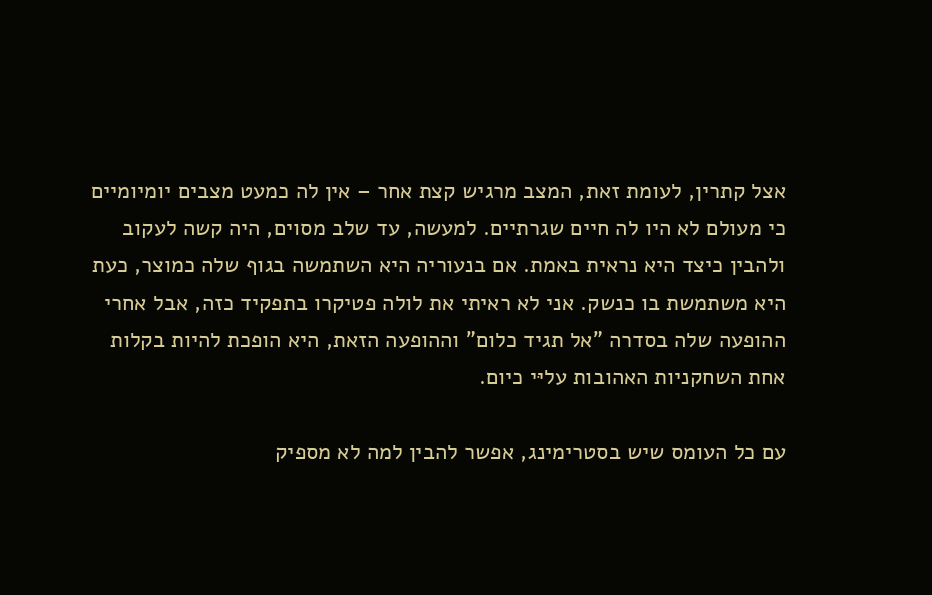אצל קתרין, לעומת זאת, המצב מרגיש קצת אחר – אין לה כמעט מצבים יומיומיים כי מעולם לא היו לה חיים שגרתיים. למעשה, עד שלב מסוים, היה קשה לעקוב ולהבין כיצד היא נראית באמת. אם בנעוריה היא השתמשה בגוף שלה כמוצר, כעת היא משתמשת בו כנשק. אני לא ראיתי את לולה פטיקרו בתפקיד כזה, אבל אחרי ההופעה שלה בסדרה "אל תגיד כלום" וההופעה הזאת, היא הופכת להיות בקלות אחת השחקניות האהובות עליּי כיום.

עם כל העומס שיש בסטרימינג, אפשר להבין למה לא מספיק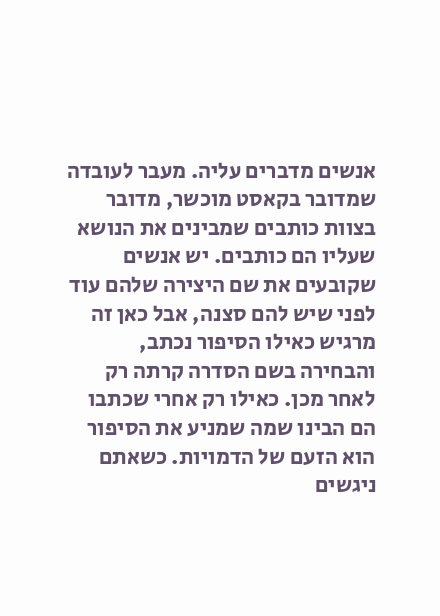אנשים מדברים עליה. מעבר לעובדה שמדובר בקאסט מוכשר, מדובר בצוות כותבים שמבינים את הנושא שעליו הם כותבים. יש אנשים שקובעים את שם היצירה שלהם עוד לפני שיש להם סצנה, אבל כאן זה מרגיש כאילו הסיפור נכתב, והבחירה בשם הסדרה קרתה רק לאחר מכן. כאילו רק אחרי שכתבו הם הבינו שמה שמניע את הסיפור הוא הזעם של הדמויות. כשאתם ניגשים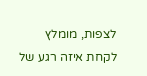לצפות, מומלץ לקחת איזה רגע של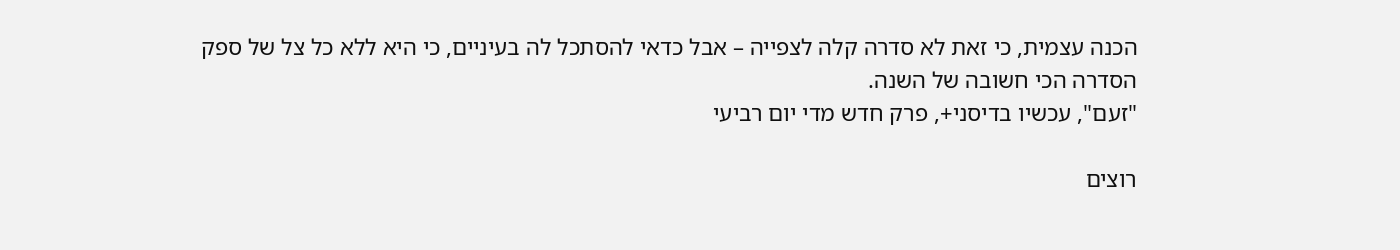הכנה עצמית, כי זאת לא סדרה קלה לצפייה – אבל כדאי להסתכל לה בעיניים, כי היא ללא כל צל של ספק הסדרה הכי חשובה של השנה.
"זעם", עכשיו בדיסני+, פרק חדש מדי יום רביעי

רוצים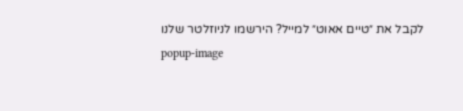לקבל את ״טיים אאוט״ למייל? הירשמו לניוזלטר שלנו
popup-image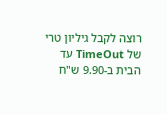רוצה לקבל גיליון טרי של TimeOut עד הבית ב-9.90 ש"ח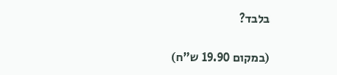בלבד?

(במקום 19.90 ש"ח)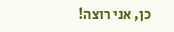כן, אני רוצה!